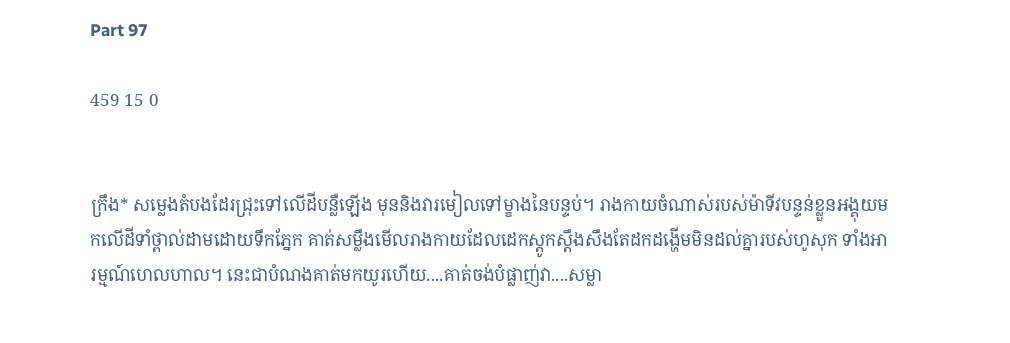Part 97

459 15 0


ក្រឹង* សម្លេងតំបងដែរជ្រុះទៅលើដីបន្លឺឡើង មុននិងវារមៀលទៅម្ខាងនៃបន្ទប់។ រាងកាយចំណាស់របស់ម៉ាទីវបន្ទន់ខ្លួនអង្គុយមកលើដីទាំថ្ពាល់ដាមដោយទឹកភ្នែក គាត់សម្លឹងមើលរាងកាយដែលដេកស្តូកស្តឹងសឹងតែដកដង្ហើមមិនដល់គ្នារបស់ហូសុក ទាំងអារម្មណ៍ហេលហាល។ នេះជាបំណងគាត់មកយូរហើយ....គាត់ចង់បំផ្លាញ់វា....សម្លា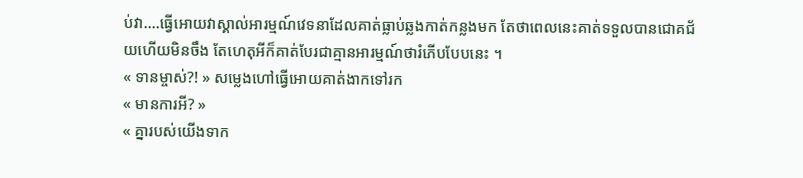ប់វា....ធ្វើអោយវាស្គាល់អារម្មណ៍វេទនាដែលគាត់ធ្លាប់ឆ្លងកាត់កន្លងមក តែថាពេលនេះគាត់ទទួលបានជោគជ័យហើយមិនចឹង តែហេតុអីក៏គាត់បែរជាគ្មានអារម្មណ៍ថារំភើបបែបនេះ ។
« ទានម្ចាស់?! » សម្លេងហៅធ្វើអោយគាត់ងាកទៅរក
« មានការអី? »
« គ្នារបស់យើងទាក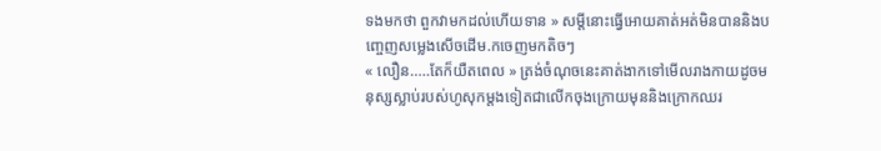ទងមកថា ពួកវាមកដល់ហើយទាន » សម្តីនោះធ្វើអោយគាត់អត់មិនបាននិងបញ្ចេញសម្លេងសើចដើម.កចេញមកតិចៗ
« លឿន.....តែក៏យឺតពេល » ត្រង់ចំណុចនេះគាត់ងាកទៅមើលរាងកាយដូចមនុស្សស្លាប់របស់ហូសុកម្តងទៀតជាលើកចុងក្រោយមុននិងក្រោកឈរ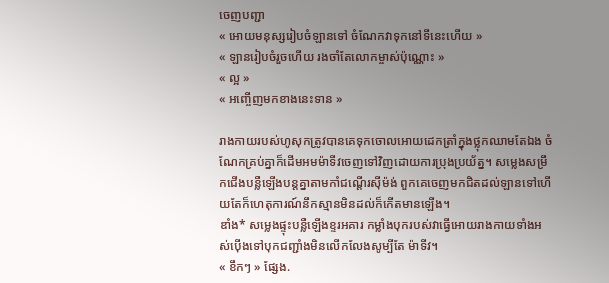ចេញបញ្ជា
« អោយមនុស្សរៀបចំឡានទៅ ចំណែកវាទុកនៅទីនេះហើយ »
« ឡានរៀបចំរួចហើយ រងចាំតែលោកម្ចាស់ប៉ុណ្ណោះ »
« ល្អ »
« អញ្ចើញមកខាងនេះទាន »

រាងកាយរបស់ហូសុកត្រូវបានគេទុកចោលអោយដេកត្រាំក្នុងថ្លុកឈាមតែឯង ចំណែកគ្រប់គ្នាក៏ដើមអមម៉ាទីវចេញទៅវិញដោយការប្រុងប្រយ័ត្ន។ សម្លេងសម្រឹកជើងបន្លឺឡើងបន្តគ្នាតាមកាំជណ្តើរស៊ីម៉ង់ ពួកគេចេញមកជិតដល់ឡានទៅហើយតែក៏ហេតុការណ៍នឹកស្មានមិនដល់ក៏កើតមានឡើង។
ឌាំង* សម្លេងផ្ទុះបន្លឺឡើងខ្ទរអគារ កម្លាំងបុករបស់វាធ្វើអោយរាងកាយទាំងអស់ប៉ើងទៅបុកជញ្ជាំងមិនលើកលែងសូម្បីតែ ម៉ាទីវ។
« ខឹកៗ » ផ្សែង.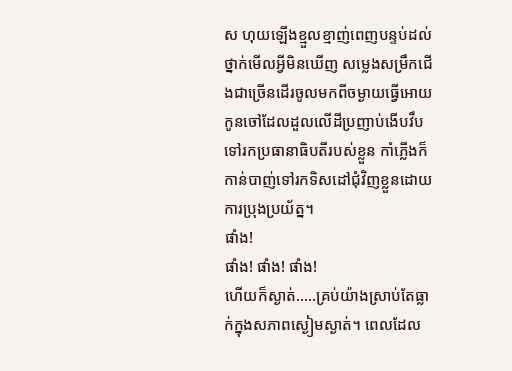ស ហុយឡើងខ្មួលខ្មាញ់ពេញបន្ទប់ដល់ថ្នាក់មើលអ្វីមិនឃើញ សម្លេងសម្រឹកជើងជាច្រើនដើរចូលមកពីចម្ងាយធ្វើអោយកូនចៅដែលដួលលើដីប្រញាប់ងើបវឹបទៅរកប្រធានាធិបតីរបស់ខ្លួន កាំភ្លើងក៏កាន់បាញ់ទៅរកទិសដៅជុំវិញខ្លួនដោយការប្រុងប្រយ័ត្ន។
ផាំង!
ផាំង! ផាំង! ផាំង!
ហើយក៏ស្ងាត់.....គ្រប់យ៉ាងស្រាប់តែធ្លាក់ក្នុងសភាពស្ងៀមស្ងាត់។ ពេលដែល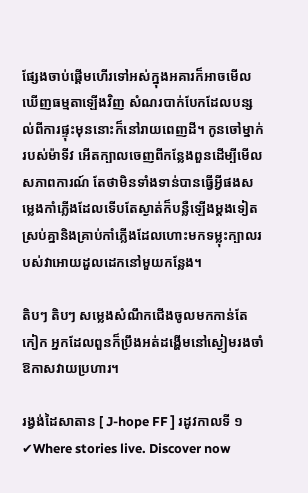ផ្សែងចាប់ផ្តើមហើរទៅអស់ក្នុងអគារក៏អាចមើលឃើញធម្មតាឡើងវិញ សំណរបាក់បែកដែលបន្សល់ពីការផ្ទុះមុននោះក៏នៅរាយពេញដី។ កូនចៅម្នាក់របស់ម៉ាទីវ អើតក្បាលចេញពីកន្លែងពួនដើម្បីមើលសភាពការណ៍ តែថាមិនទាំងទាន់បានធ្វើអ្វីផងសម្លេងកាំភ្លើងដែលទើបតែស្ងាត់ក៏បន្លឺឡើងម្តងទៀតស្រប់គ្នានិងគ្រាប់កាំភ្លើងដែលហោះមកទម្លុះក្បាលរបស់វាអោយដួលដេកនៅមួយកន្លែង។

តិបៗ តិបៗ សម្លេងសំណឹកជើងចូលមកកាន់តែកៀក អ្នកដែលពួនក៏ប្រឹងអត់ដង្ហើមនៅស្ងៀមរងចាំឱកាសវាយប្រហារ។

រង្វង់ដៃសាតាន [ J-hope FF ] រដូវកាលទី ១ ✔Where stories live. Discover now